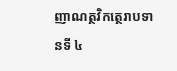ញាណត្ថវិកត្ថេរាបទានទី ៤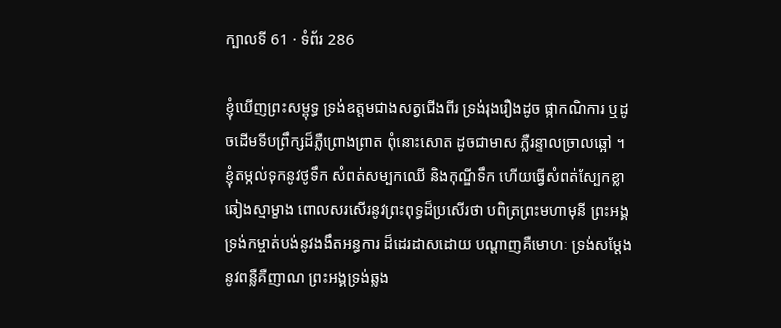ក្បាលទី 61 · ទំព័រ 286

ខ្ញុំឃើញព្រះសម្ពុទ្ធ ទ្រង់ឧត្តមជាងសត្វជើងពីរ ទ្រង់រុងរឿងដូច ផ្កាកណិការ ឬដូចដើមទីបព្រឹក្សដ៏ភ្លឺព្រោងព្រាត ពុំនោះសោត ដូចជាមាស ភ្លឺរន្ទាលច្រាលឆ្អៅ ។ ខ្ញុំតម្កល់ទុកនូវថូទឹក សំពត់សម្បកឈើ និងកុណ្ឌីទឹក ហើយធ្វើសំពត់ស្បែកខ្លាឆៀងស្មាម្ខាង ពោលសរសើរនូវព្រះពុទ្ធដ៏ប្រសើរថា បពិត្រព្រះមហាមុនី ព្រះអង្គទ្រង់កម្ចាត់បង់នូវងងឹតអន្ធការ ដ៏ដេរដាសដោយ បណ្តាញគឺមោហៈ ទ្រង់សម្តែងនូវពន្លឺគឺញាណ ព្រះអង្គទ្រង់ឆ្លង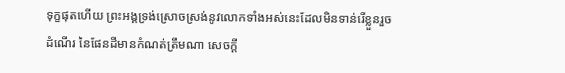ទុក្ខផុតហើយ ព្រះអង្គទ្រង់ស្រោចស្រង់នូវលោកទាំងអស់នេះដែលមិនទាន់រើខ្លួនរួច ដំណើរ នៃផែនដីមានកំណត់ត្រឹមណា សេចក្តី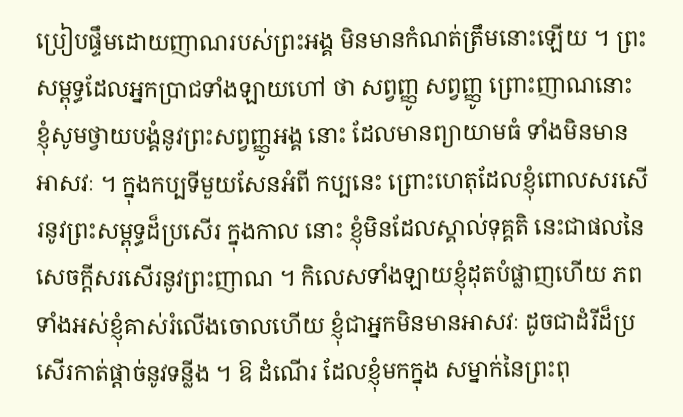ប្រៀបផ្ទឹមដោយញាណរបស់ព្រះអង្គ មិនមានកំណត់ត្រឹមនោះឡើយ ។ ព្រះសម្ពុទ្ធដែលអ្នកប្រាជទាំងឡាយហៅ ថា សព្វញ្ញូ សព្វញ្ញូ ព្រោះញាណនោះ ខ្ញុំសូមថ្វាយបង្គំនូវព្រះសព្វញ្ញូអង្គ នោះ ដែលមានព្យាយាមធំ ទាំងមិនមានអាសវៈ ។ ក្នុងកប្បទីមួយសែនអំពី កប្បនេះ ព្រោះហេតុដែលខ្ញុំពោលសរសើរនូវព្រះសម្ពុទ្ធដ៏ប្រសើរ ក្នុងកាល នោះ ខ្ញុំមិនដែលស្គាល់ទុគ្គតិ នេះជាផលនៃសេចក្តីសរសើរនូវព្រះញាណ ។ កិលេសទាំងឡាយខ្ញុំដុតបំផ្លាញហើយ ភពទាំងអស់ខ្ញុំគាស់រំលើងចោលហើយ ខ្ញុំជាអ្នកមិនមានអាសវៈ ដូចជាដំរីដ៏ប្រសើរកាត់ផ្តាច់នូវទន្លីង ។ ឱ ដំណើរ ដែលខ្ញុំមកក្នុង សម្នាក់នៃព្រះពុ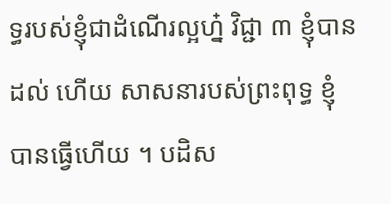ទ្ធរបស់ខ្ញុំជាដំណើរល្អហ្ន៎ វិជ្ជា ៣ ខ្ញុំបានដល់ ហើយ សាសនារបស់ព្រះពុទ្ធ ខ្ញុំបានធ្វើហើយ ។ បដិស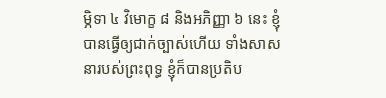ម្ភិទា ៤ វិមោក្ខ ៨ និងអភិញ្ញា ៦ នេះ ខ្ញុំបានធ្វើឲ្យជាក់ច្បាស់ហើយ ទាំងសាសនារបស់ព្រះពុទ្ធ ខ្ញុំក៏បានប្រតិប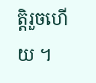ត្តិរួចហើយ ។